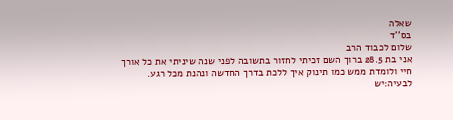שאלה
בס''ד
שלום לכבוד הרב
אני בת 28.5 ברוך השם זכיתי לחזור בתשובה לפני שנה שיניתי את כל אורך חיי ולומדת ממש כמו תינוק איך ללכת בדרך החדשה ונהנת מכל רגע.
לבעיה:יש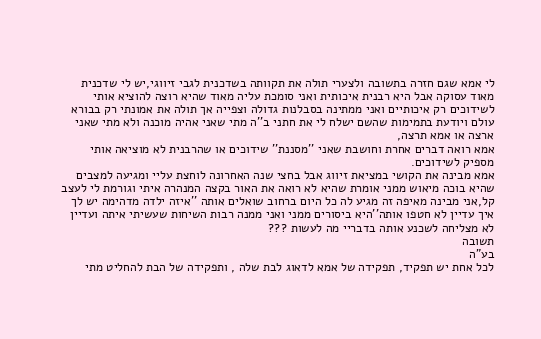לי אמא שגם חזרה בתשובה ולצערי תולה את תקוותה בשדכנית לגבי זיווגי,יש לי שדכנית מאוד עסוקה אבל היא רבנית איכותית ואני סומכת עליה מאוד שהיא רוצה להוציא אותי לשידוכים רק איכותיים ואני ממתינה בסבלנות גדולה וצפייה אך תולה את אמונתי רק בבורא עולם ויודעת בתמימות שהשם ישלח לי את חתני ב''ה מתי שאני אהיה מוכנה ולא מתי שאני ארצה או אמא תרצה,
אמא רואה דברים אחרת וחושבת שאני ''מסננת'' שידוכים או שהרבנית לא מוציאה אותי מספיק לשידוכים.
אמא מבינה את הקושי במציאת זיווג אבל בחצי שנה האחרונה לוחצת עליי ומגיעה למצבים שהיא בוכה מיאוש ממני אומרת שהיא לא רואה את האור בקצה המנהרה איתי וגורמת לי לעצב קל,אני מבינה מאיפה זה מגיע לה כל היום ברחוב שואלים אותה ''איזה ילדה מדהימה יש לך איך עדיין לא חטפו אותה''היא ביסורים ממני ואני ממנה רבות השיחות שעשיתי איתה ועדיין לא מצליחה לשכנע אותה בדבריי מה לעשות ???
תשובה
בע"ה
לכל אחת יש תפקיד, תפקידה של אמא לדאוג לבת שלה , ותפקידה של הבת להחליט מתי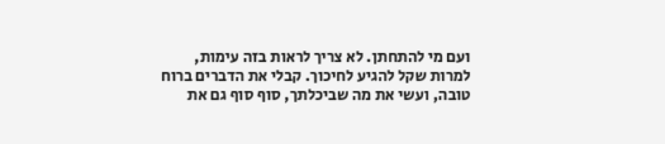ועם מי להתחתן. לא צריך לראות בזה עימות, למרות שקל להגיע לחיכוך. קבלי את הדברים ברוח טובה, ועשי את מה שביכלתך, סוף סוף גם את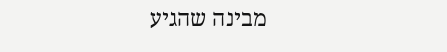מבינה שהגיע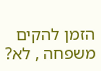הזמן להקים משפחה , לא?